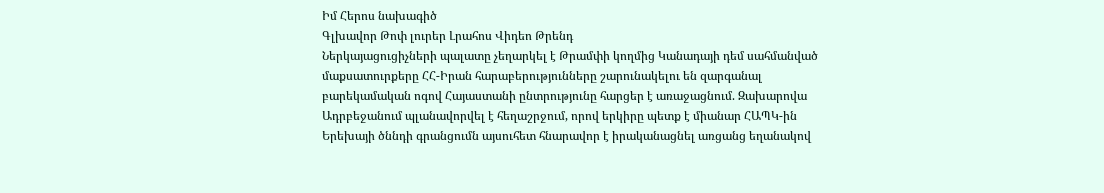Իմ Հերոս նախագիծ
Գլխավոր Թոփ լուրեր Լրահոս Վիդեո Թրենդ
Ներկայացուցիչների պալատը չեղարկել է Թրամփի կողմից Կանադայի դեմ սահմանված մաքսատուրքերը ՀՀ-Իրան հարաբերությունները շարունակելու են զարգանալ բարեկամական ոգով Հայաստանի ընտրությունը հարցեր է առաջացնում. Զախարովա Ադրբեջանում պլանավորվել է հեղաշրջում, որով երկիրը պետք է միանար ՀԱՊԿ-ին Երեխայի ծննդի գրանցումն այսուհետ հնարավոր է իրականացնել առցանց եղանակով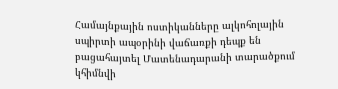Համայնքային ոստիկանները ալկոհոլային սպիրտի ապօրինի վաճառքի դեպք են բացահայտել Մատենադարանի տարածքում կհիմնվի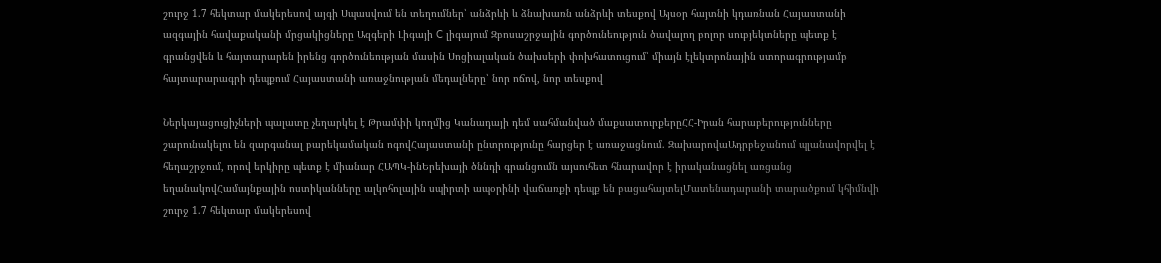շուրջ 1.7 հեկտար մակերեսով այգի Սպասվում են տեղումներ՝ անձրևի և ձնախառն անձրևի տեսքով Այսօր հայտնի կդառնան Հայաստանի ազգային հավաքականի մրցակիցները Ազգերի Լիգայի C լիգայում Զբոսաշրջային գործունեություն ծավալող բոլոր սուբյեկտները պետք է գրանցվեն և հայտարարեն իրենց գործունեության մասին Սոցիալական ծախսերի փոխհատուցում՝ միայն էլեկտրոնային ստորագրությամբ հայտարարագրի դեպքում Հայաստանի առաջնության մեդալները՝ նոր ոճով, նոր տեսքով

Ներկայացուցիչների պալատը չեղարկել է Թրամփի կողմից Կանադայի դեմ սահմանված մաքսատուրքերըՀՀ-Իրան հարաբերությունները շարունակելու են զարգանալ բարեկամական ոգովՀայաստանի ընտրությունը հարցեր է առաջացնում. ԶախարովաԱդրբեջանում պլանավորվել է հեղաշրջում, որով երկիրը պետք է միանար ՀԱՊԿ-ինԵրեխայի ծննդի գրանցումն այսուհետ հնարավոր է իրականացնել առցանց եղանակովՀամայնքային ոստիկանները ալկոհոլային սպիրտի ապօրինի վաճառքի դեպք են բացահայտելՄատենադարանի տարածքում կհիմնվի շուրջ 1.7 հեկտար մակերեսով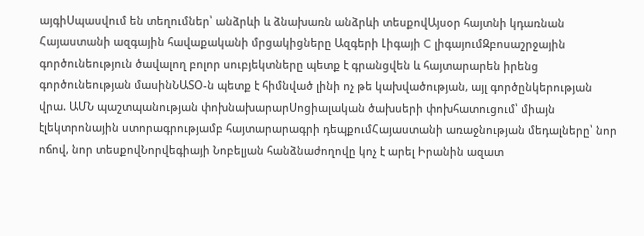այգիՍպասվում են տեղումներ՝ անձրևի և ձնախառն անձրևի տեսքովԱյսօր հայտնի կդառնան Հայաստանի ազգային հավաքականի մրցակիցները Ազգերի Լիգայի C լիգայումԶբոսաշրջային գործունեություն ծավալող բոլոր սուբյեկտները պետք է գրանցվեն և հայտարարեն իրենց գործունեության մասինՆԱՏՕ-ն պետք է հիմնված լինի ոչ թե կախվածության, այլ գործընկերության վրա. ԱՄՆ պաշտպանության փոխնախարարՍոցիալական ծախսերի փոխհատուցում՝ միայն էլեկտրոնային ստորագրությամբ հայտարարագրի դեպքումՀայաստանի առաջնության մեդալները՝ նոր ոճով, նոր տեսքովՆորվեգիայի Նոբելյան հանձնաժողովը կոչ է արել Իրանին ազատ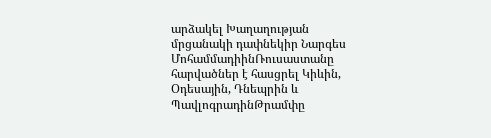արձակել Խաղաղության մրցանակի դափնեկիր Նարգես ՄոհամմադիինՌուսաստանը հարվածներ է հասցրել Կիևին, Օդեսային, Դնեպրին և ՊավլոգրադինԹրամփը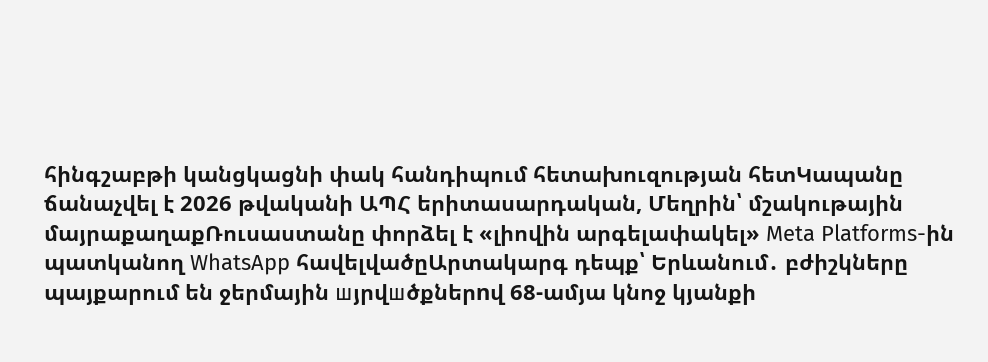հինգշաբթի կանցկացնի փակ հանդիպում հետախուզության հետԿապանը ճանաչվել է 2026 թվականի ԱՊՀ երիտասարդական, Մեղրին՝ մշակութային մայրաքաղաքՌուսաստանը փորձել է «լիովին արգելափակել» Meta Platforms-ին պատկանող WhatsApp հավելվածըԱրտակարգ դեպք՝ Երևանում․ բժիշկները պայքարում են ջերմային шյրվшծքներnվ 68-ամյա կնոջ կյանքի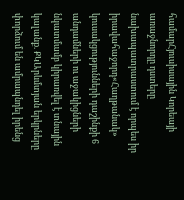համարՀյուսիսային Կորեայի առաջնորդը դստերը նախապատրաստում է որպես իր իրավահաջորդ«Հաղթանակ» կուսակցությունների դաշինքի 6 անդամների ու աջակիցների նկատմամբ կիրառվել է տնային կալանք. ՔԿԱրևմտյան երկրները փորձում են ամրապնդել իրենց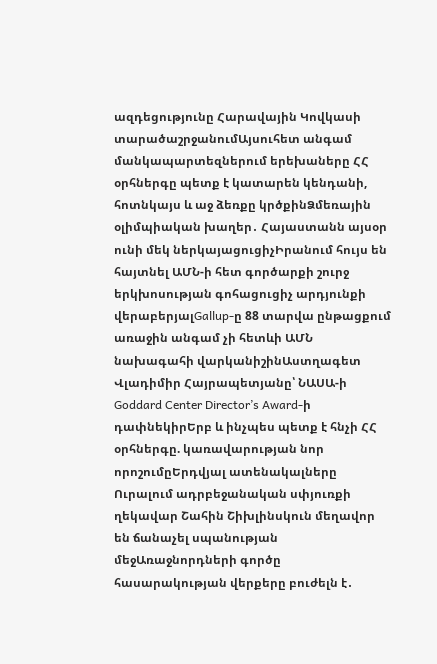ազդեցությունը Հարավային Կովկասի տարածաշրջանումԱյսուհետ անգամ մանկապարտեզներում երեխաները ՀՀ օրհներգը պետք է կատարեն կենդանի, հոտնկայս և աջ ձեռքը կրծքինՁմեռային օլիմպիական խաղեր․ Հայաստանն այսօր ունի մեկ ներկայացուցիչԻրանում հույս են հայտնել ԱՄՆ-ի հետ գործարքի շուրջ երկխոսության գոհացուցիչ արդյունքի վերաբերյալGallup-ը 88 տարվա ընթացքում առաջին անգամ չի հետևի ԱՄՆ նախագահի վարկանիշինԱստղագետ Վլադիմիր Հայրապետյանը՝ ՆԱՍԱ-ի Goddard Center Director’s Award-ի դափնեկիրԵրբ և ինչպես պետք է հնչի ՀՀ օրհներգը. կառավարության նոր որոշումըԵրդվյալ ատենակալները Ուրալում ադրբեջանական սփյուռքի ղեկավար Շահին Շիխլինսկուն մեղավոր են ճանաչել սպանության մեջԱռաջնորդների գործը հասարակության վերքերը բուժելն է․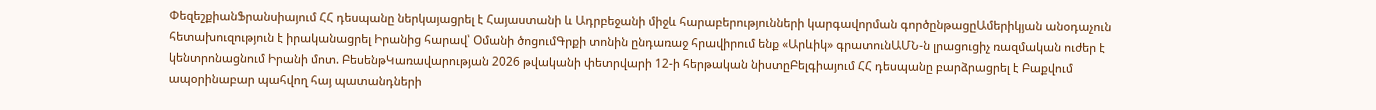ՓեզեշքիանՖրանսիայում ՀՀ դեսպանը ներկայացրել է Հայաստանի և Ադրբեջանի միջև հարաբերությունների կարգավորման գործընթացըԱմերիկյան անօդաչուն հետախուզություն է իրականացրել Իրանից հարավ՝ Օմանի ծոցումԳրքի տոնին ընդառաջ հրավիրում ենք «Արևիկ» գրատունԱՄՆ-ն լրացուցիչ ռազմական ուժեր է կենտրոնացնում Իրանի մոտ. ԲեսենթԿառավարության 2026 թվականի փետրվարի 12-ի հերթական նիստըԲելգիայում ՀՀ դեսպանը բարձրացրել է Բաքվում ապօրինաբար պահվող հայ պատանդների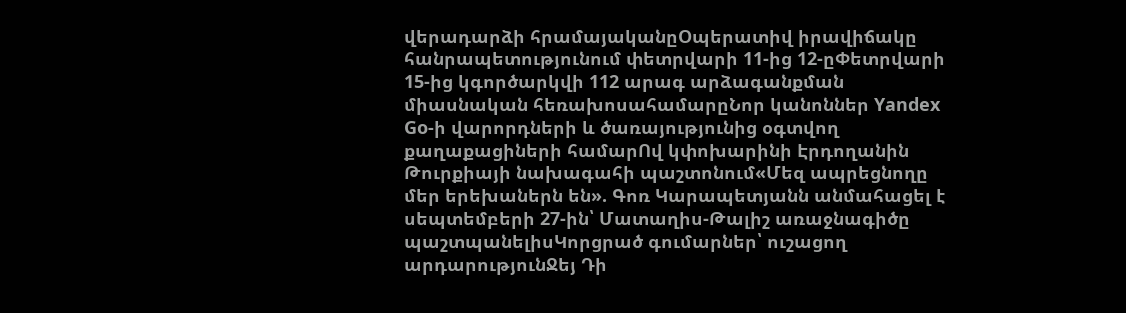վերադարձի հրամայականըՕպերատիվ իրավիճակը հանրապետությունում փետրվարի 11-ից 12-ըՓետրվարի 15-ից կգործարկվի 112 արագ արձագանքման միասնական հեռախոսահամարըՆոր կանոններ Yandex Go-ի վարորդների և ծառայությունից օգտվող քաղաքացիների համարՈվ կփոխարինի Էրդողանին Թուրքիայի նախագահի պաշտոնում«Մեզ ապրեցնողը մեր երեխաներն են». Գոռ Կարապետյանն անմահացել է սեպտեմբերի 27-ին՝ Մատաղիս-Թալիշ առաջնագիծը պաշտպանելիսԿորցրած գումարներ՝ ուշացող արդարությունՋեյ Դի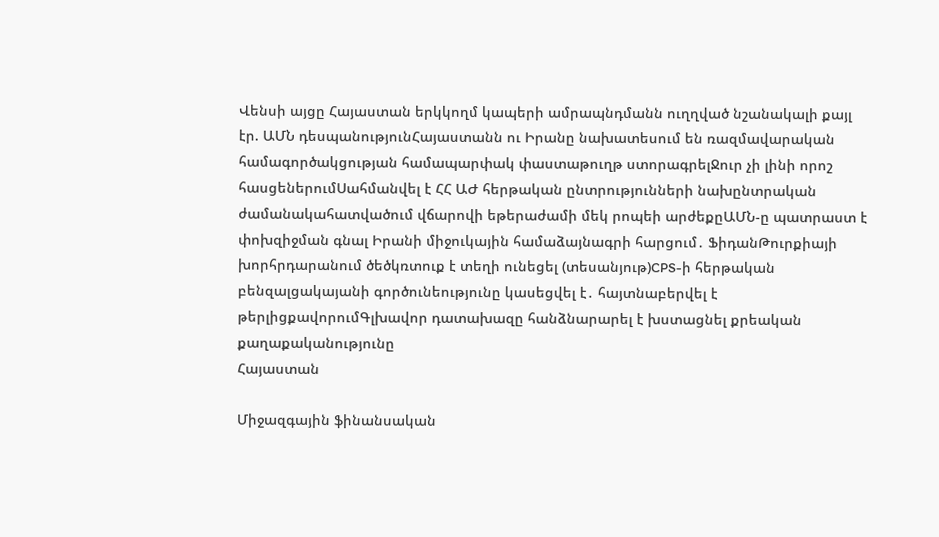Վենսի այցը Հայաստան երկկողմ կապերի ամրապնդմանն ուղղված նշանակալի քայլ էր. ԱՄՆ դեսպանությունՀայաստանն ու Իրանը նախատեսում են ռազմավարական համագործակցության համապարփակ փաստաթուղթ ստորագրելՋուր չի լինի որոշ հասցեներումՍահմանվել է ՀՀ ԱԺ հերթական ընտրությունների նախընտրական ժամանակահատվածում վճարովի եթերաժամի մեկ րոպեի արժեքըԱՄՆ-ը պատրաստ է փոխզիջման գնալ Իրանի միջուկային համաձայնագրի հարցում․ ՖիդանԹուրքիայի խորհրդարանում ծեծկռտուք է տեղի ունեցել (տեսանյութ)CPS-ի հերթական բենզալցակայանի գործունեությունը կասեցվել է․ հայտնաբերվել է թերլիցքավորումԳլխավոր դատախազը հանձնարարել է խստացնել քրեական քաղաքականությունը
Հայաստան

Միջազգային ֆինանսական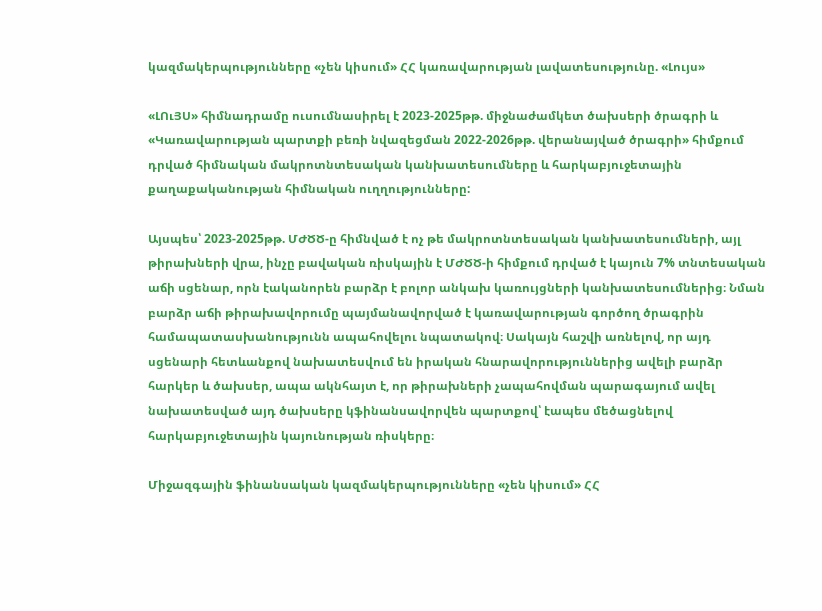կազմակերպությունները «չեն կիսում» ՀՀ կառավարության լավատեսությունը. «Լույս»

«ԼՈւՅՍ» հիմնադրամը ուսումնասիրել է 2023-2025թթ. միջնաժամկետ ծախսերի ծրագրի և «Կառավարության պարտքի բեռի նվազեցման 2022-2026թթ. վերանայված ծրագրի» հիմքում դրված հիմնական մակրոտնտեսական կանխատեսումները և հարկաբյուջետային քաղաքականության հիմնական ուղղությունները:

Այսպես՝ 2023-2025թթ. ՄԺԾԾ-ը հիմնված է ոչ թե մակրոտնտեսական կանխատեսումների, այլ թիրախների վրա, ինչը բավական ռիսկային է ՄԺԾԾ-ի հիմքում դրված է կայուն 7% տնտեսական աճի սցենար, որն էականորեն բարձր է բոլոր անկախ կառույցների կանխատեսումներից։ Նման բարձր աճի թիրախավորումը պայմանավորված է կառավարության գործող ծրագրին համապատասխանությունն ապահովելու նպատակով։ Սակայն հաշվի առնելով, որ այդ սցենարի հետևանքով նախատեսվում են իրական հնարավորություններից ավելի բարձր հարկեր և ծախսեր, ապա ակնհայտ է, որ թիրախների չապահովման պարագայում ավել նախատեսված այդ ծախսերը կֆինանսավորվեն պարտքով՝ էապես մեծացնելով հարկաբյուջետային կայունության ռիսկերը։

Միջազգային ֆինանսական կազմակերպությունները «չեն կիսում» ՀՀ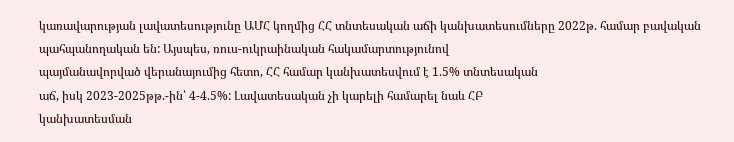կառավարության լավատեսությունը ԱՄՀ կողմից ՀՀ տնտեսական աճի կանխատեսումները 2022թ. համար բավական պահպանողական են: Այսպես, ռուս-ուկրաինական հակամարտությունով
պայմանավորված վերանայումից հետո, ՀՀ համար կանխատեսվում է 1.5% տնտեսական
աճ, իսկ 2023-2025թթ.-ին՝ 4-4.5%: Լավատեսական չի կարելի համարել նաև ՀԲ
կանխատեսման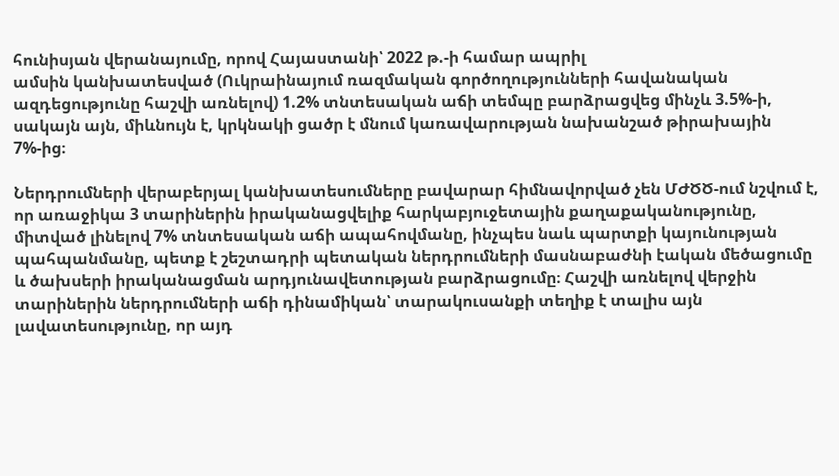հունիսյան վերանայումը, որով Հայաստանի՝ 2022 թ.-ի համար ապրիլ
ամսին կանխատեսված (Ուկրաինայում ռազմական գործողությունների հավանական ազդեցությունը հաշվի առնելով) 1.2% տնտեսական աճի տեմպը բարձրացվեց մինչև 3.5%-ի, սակայն այն, միևնույն է, կրկնակի ցածր է մնում կառավարության նախանշած թիրախային 7%-ից։

Ներդրումների վերաբերյալ կանխատեսումները բավարար հիմնավորված չեն ՄԺԾԾ-ում նշվում է, որ առաջիկա 3 տարիներին իրականացվելիք հարկաբյուջետային քաղաքականությունը, միտված լինելով 7% տնտեսական աճի ապահովմանը, ինչպես նաև պարտքի կայունության պահպանմանը, պետք է շեշտադրի պետական ներդրումների մասնաբաժնի էական մեծացումը և ծախսերի իրականացման արդյունավետության բարձրացումը։ Հաշվի առնելով վերջին տարիներին ներդրումների աճի դինամիկան՝ տարակուսանքի տեղիք է տալիս այն լավատեսությունը, որ այդ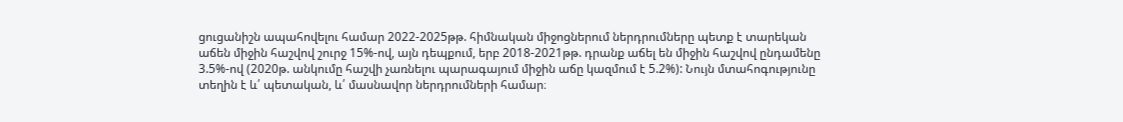ցուցանիշն ապահովելու համար 2022-2025թթ. հիմնական միջոցներում ներդրումները պետք է տարեկան աճեն միջին հաշվով շուրջ 15%-ով, այն դեպքում, երբ 2018-2021թթ. դրանք աճել են միջին հաշվով ընդամենը 3.5%-ով (2020թ. անկումը հաշվի չառնելու պարագայում միջին աճը կազմում է 5.2%): Նույն մտահոգությունը տեղին է և՛ պետական, և՛ մասնավոր ներդրումների համար։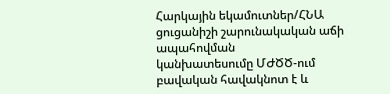Հարկային եկամուտներ/ՀՆԱ ցուցանիշի շարունակական աճի ապահովման
կանխատեսումը ՄԺԾԾ-ում բավական հավակնոտ է և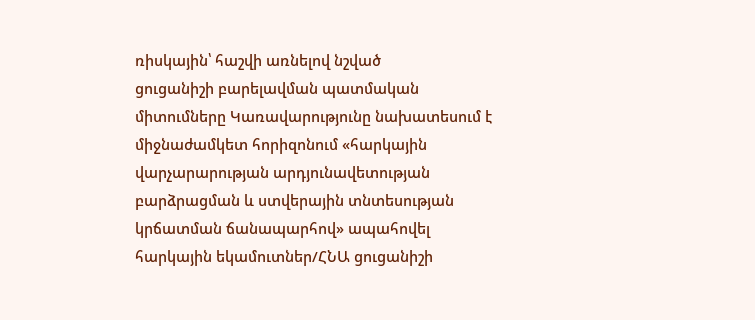ռիսկային՝ հաշվի առնելով նշված
ցուցանիշի բարելավման պատմական միտումները Կառավարությունը նախատեսում է միջնաժամկետ հորիզոնում «հարկային վարչարարության արդյունավետության բարձրացման և ստվերային տնտեսության կրճատման ճանապարհով» ապահովել հարկային եկամուտներ/ՀՆԱ ցուցանիշի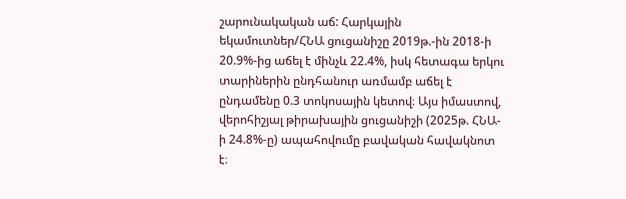շարունակական աճ: Հարկային եկամուտներ/ՀՆԱ ցուցանիշը 2019թ.-ին 2018-ի 20.9%-ից աճել է մինչև 22.4%, իսկ հետագա երկու տարիներին ընդհանուր առմամբ աճել է ընդամենը 0.3 տոկոսային կետով։ Այս իմաստով, վերոհիշյալ թիրախային ցուցանիշի (2025թ. ՀՆԱ-ի 24.8%-ը) ապահովումը բավական հավակնոտ է։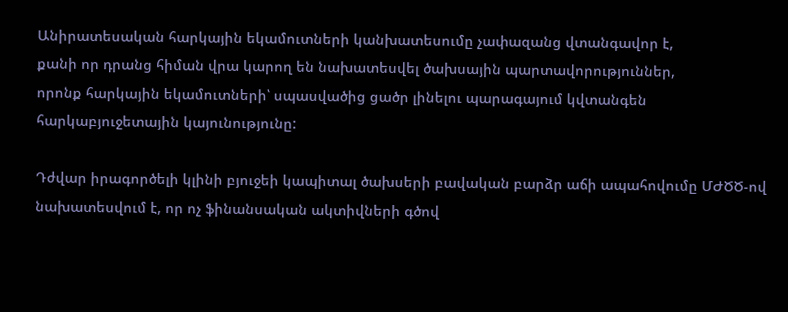Անիրատեսական հարկային եկամուտների կանխատեսումը չափազանց վտանգավոր է,
քանի որ դրանց հիման վրա կարող են նախատեսվել ծախսային պարտավորություններ,
որոնք հարկային եկամուտների՝ սպասվածից ցածր լինելու պարագայում կվտանգեն
հարկաբյուջետային կայունությունը:

Դժվար իրագործելի կլինի բյուջեի կապիտալ ծախսերի բավական բարձր աճի ապահովումը ՄԺԾԾ-ով նախատեսվում է, որ ոչ ֆինանսական ակտիվների գծով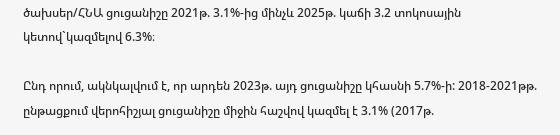ծախսեր/ՀՆԱ ցուցանիշը 2021թ. 3.1%-ից մինչև 2025թ. կաճի 3.2 տոկոսային կետով`կազմելով 6.3%։

Ընդ որում, ակնկալվում է, որ արդեն 2023թ. այդ ցուցանիշը կհասնի 5.7%-ի: 2018-2021թթ. ընթացքում վերոհիշյալ ցուցանիշը միջին հաշվով կազմել է 3.1% (2017թ.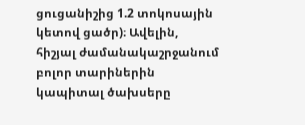ցուցանիշից 1.2 տոկոսային կետով ցածր)։ Ավելին, հիշյալ ժամանակաշրջանում բոլոր տարիներին կապիտալ ծախսերը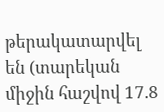թերակատարվել են (տարեկան միջին հաշվով 17.8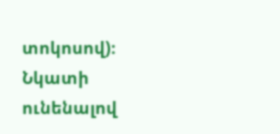տոկոսով)։ Նկատի ունենալով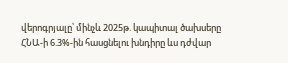վերոգրյալը՝ մինչև 2025թ. կապիտալ ծախսերը ՀՆԱ-ի 6.3%-ին հասցնելու խնդիրը ևս դժվար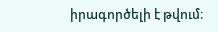իրագործելի է թվում։